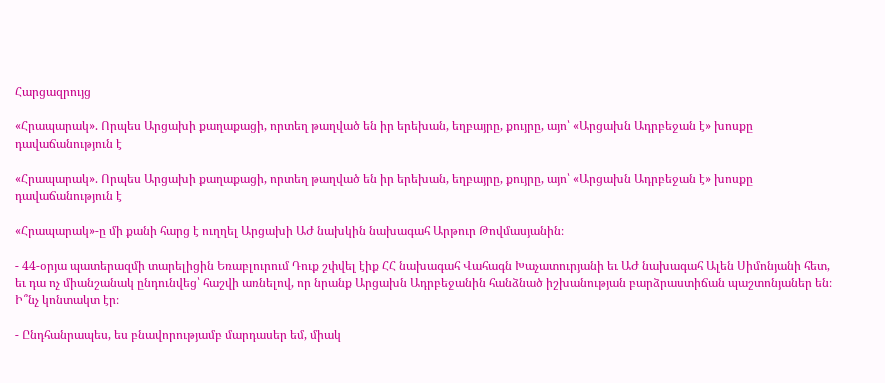Հարցազրույց

«Հրապարակ». Որպես Արցախի քաղաքացի, որտեղ թաղված են իր երեխան, եղբայրը, քույրը, այո՝ «Արցախն Ադրբեջան է» խոսքը դավաճանություն է

«Հրապարակ». Որպես Արցախի քաղաքացի, որտեղ թաղված են իր երեխան, եղբայրը, քույրը, այո՝ «Արցախն Ադրբեջան է» խոսքը դավաճանություն է

«Հրապարակ»-ը մի քանի հարց է ուղղել Արցախի ԱԺ նախկին նախագահ Արթուր Թովմասյանին։

- 44-օրյա պատերազմի տարելիցին Եռաբլուրում Դուք շփվել էիք ՀՀ նախագահ Վահագն Խաչատուրյանի եւ ԱԺ նախագահ Ալեն Սիմոնյանի հետ, եւ դա ոչ միանշանակ ընդունվեց՝ հաշվի առնելով, որ նրանք Արցախն Ադրբեջանին հանձնած իշխանության բարձրաստիճան պաշտոնյաներ են։ Ի՞նչ կոնտակտ էր։

- Ընդհանրապես, ես բնավորությամբ մարդասեր եմ, միակ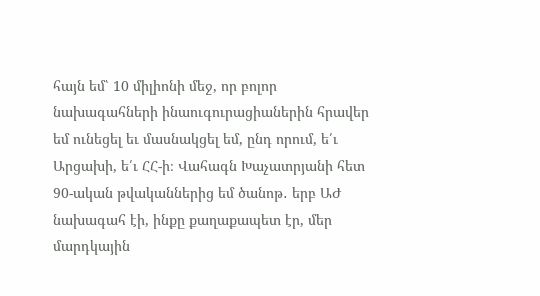հայն եմ՝ 10 միլիոնի մեջ, որ բոլոր նախագահների ինաուգուրացիաներին հրավեր եմ ունեցել եւ մասնակցել եմ, ընդ որում, ե՛ւ Արցախի, ե՛ւ ՀՀ-ի։ Վահագն Խաչատրյանի հետ 90-ական թվականներից եմ ծանոթ․ երբ ԱԺ նախագահ էի, ինքը քաղաքապետ էր, մեր մարդկային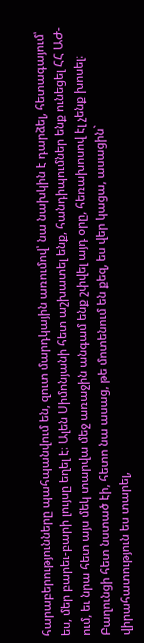հարաբերությունները պահպանվում են, զուտ մարդկային առումով՝ նա նախկին է դարձել, հետագայում՝ ես, մեր բարեւ-բարի լույսը եղել է։ Ալեն Սիմոնյանի հետ աշխատել ենք, հանդիպումներ ենք ունեցել ՀՀ ԱԺ-ում, եւ նրա հետ այս մեկ տարվա մեջ առաջին անգամ ենք շփվել այդ օրը, հեռախոսով էլ չենք խոսել։ Բաղունցի հետ նստած էի, հետո նա ասաց, թե մոտենում են քեզ, ես վեր կացա, ասացին` վիրահատություն ես տարել,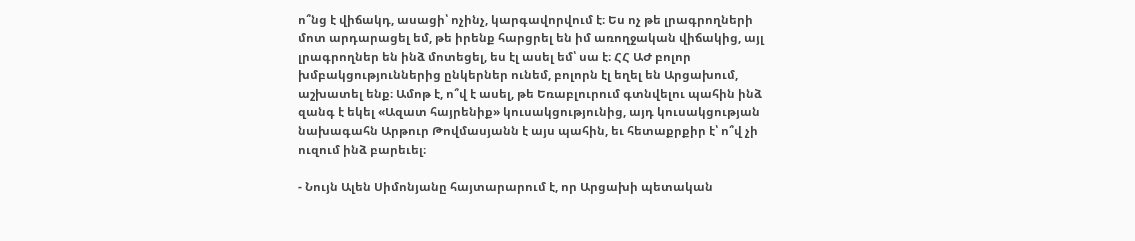ո՞նց է վիճակդ, ասացի՝ ոչինչ, կարգավորվում է։ Ես ոչ թե լրագրողների մոտ արդարացել եմ, թե իրենք հարցրել են իմ առողջական վիճակից, այլ լրագրողներ են ինձ մոտեցել, ես էլ ասել եմ՝ սա է։ ՀՀ ԱԺ բոլոր խմբակցություններից ընկերներ ունեմ, բոլորն էլ եղել են Արցախում, աշխատել ենք։ Ամոթ է, ո՞վ է ասել, թե Եռաբլուրում գտնվելու պահին ինձ զանգ է եկել «Ազատ հայրենիք» կուսակցությունից, այդ կուսակցության նախագահն Արթուր Թովմասյանն է այս պահին, եւ հետաքրքիր է՝ ո՞վ չի ուզում ինձ բարեւել։

- Նույն Ալեն Սիմոնյանը հայտարարում է, որ Արցախի պետական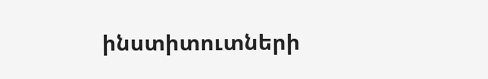ինստիտուտների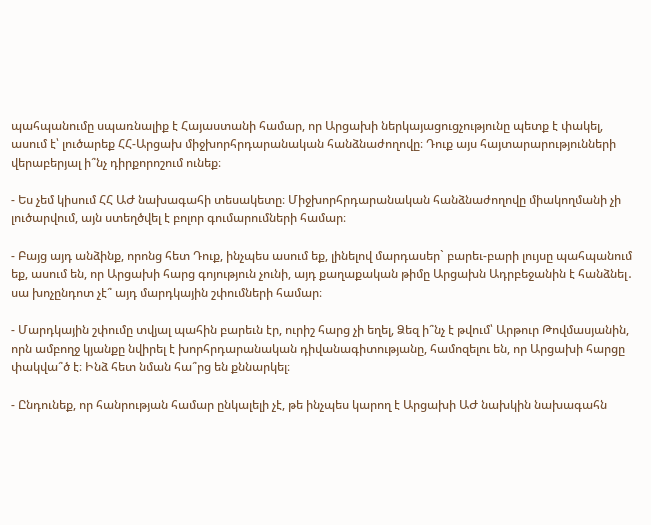պահպանումը սպառնալիք է Հայաստանի համար, որ Արցախի ներկայացուցչությունը պետք է փակել, ասում է՝ լուծարեք ՀՀ-Արցախ միջխորհրդարանական հանձնաժողովը։ Դուք այս հայտարարությունների վերաբերյալ ի՞նչ դիրքորոշում ունեք։

- Ես չեմ կիսում ՀՀ ԱԺ նախագահի տեսակետը։ Միջխորհրդարանական հանձնաժողովը միակողմանի չի լուծարվում, այն ստեղծվել է բոլոր գումարումների համար։

- Բայց այդ անձինք, որոնց հետ Դուք, ինչպես ասում եք, լինելով մարդասեր` բարեւ-բարի լույսը պահպանում եք, ասում են, որ Արցախի հարց գոյություն չունի, այդ քաղաքական թիմը Արցախն Ադրբեջանին է հանձնել․ սա խոչընդոտ չէ՞ այդ մարդկային շփումների համար։

- Մարդկային շփումը տվյալ պահին բարեւն էր, ուրիշ հարց չի եղել, Ձեզ ի՞նչ է թվում՝ Արթուր Թովմասյանին, որն ամբողջ կյանքը նվիրել է խորհրդարանական դիվանագիտությանը, համոզելու են, որ Արցախի հարցը փակվա՞ծ է։ Ինձ հետ նման հա՞րց են քննարկել։

- Ընդունեք, որ հանրության համար ընկալելի չէ, թե ինչպես կարող է Արցախի ԱԺ նախկին նախագահն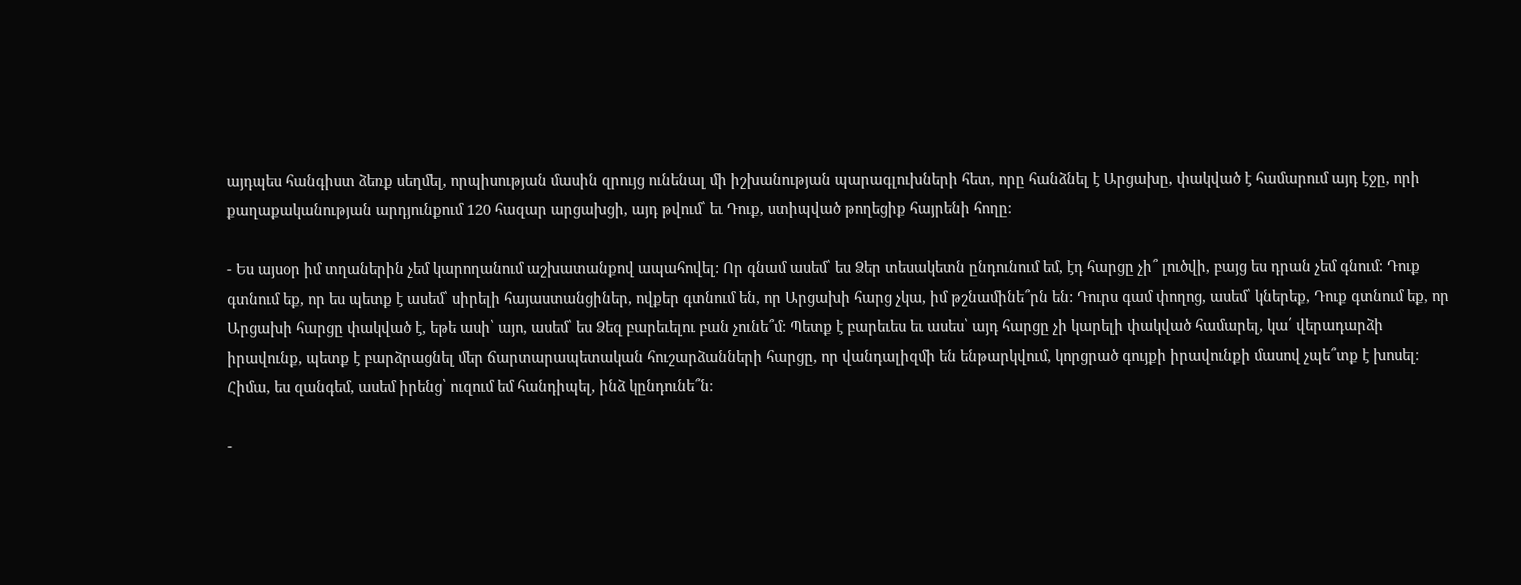այդպես հանգիստ ձեռք սեղմել, որպիսության մասին զրույց ունենալ մի իշխանության պարագլուխների հետ, որը հանձնել է Արցախը, փակված է համարում այդ էջը, որի քաղաքականության արդյունքում 120 հազար արցախցի, այդ թվում՝ եւ Դուք, ստիպված թողեցիք հայրենի հողը։

- Ես այսօր իմ տղաներին չեմ կարողանում աշխատանքով ապահովել: Որ գնամ ասեմ՝ ես Ձեր տեսակետն ընդունում եմ, էդ հարցը չի՞ լուծվի, բայց ես դրան չեմ գնում։ Դուք գտնում եք, որ ես պետք է ասեմ՝ սիրելի հայաստանցիներ, ովքեր գտնում են, որ Արցախի հարց չկա, իմ թշնամինե՞րն են: Դուրս գամ փողոց, ասեմ՝ կներեք, Դուք գտնում եք, որ Արցախի հարցը փակված է, եթե ասի՝ այո, ասեմ՝ ես Ձեզ բարեւելու բան չունե՞մ։ Պետք է բարեւես եւ ասես՝ այդ հարցը չի կարելի փակված համարել, կա՛ վերադարձի իրավունք, պետք է բարձրացնել մեր ճարտարապետական հուշարձանների հարցը, որ վանդալիզմի են ենթարկվում, կորցրած գույքի իրավունքի մասով չպե՞տք է խոսել։ Հիմա, ես զանգեմ, ասեմ իրենց՝ ուզում եմ հանդիպել, ինձ կընդունե՞ն։

-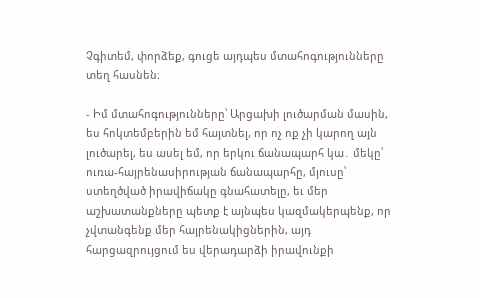Չգիտեմ, փորձեք, գուցե այդպես մտահոգությունները տեղ հասնեն։

- Իմ մտահոգությունները՝ Արցախի լուծարման մասին, ես հոկտեմբերին եմ հայտնել, որ ոչ ոք չի կարող այն լուծարել, ես ասել եմ, որ երկու ճանապարհ կա․ մեկը՝ ուռա-հայրենասիրության ճանապարհը, մյուսը՝ ստեղծված իրավիճակը գնահատելը, եւ մեր աշխատանքները պետք է այնպես կազմակերպենք, որ չվտանգենք մեր հայրենակիցներին, այդ հարցազրույցում ես վերադարձի իրավունքի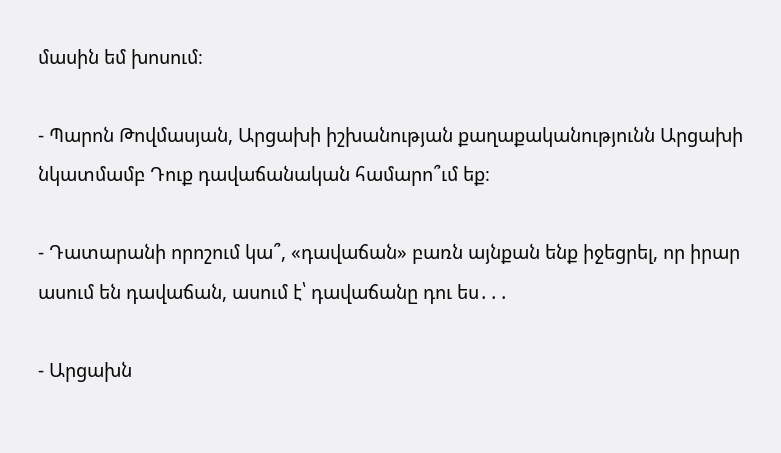մասին եմ խոսում։

- Պարոն Թովմասյան, Արցախի իշխանության քաղաքականությունն Արցախի նկատմամբ Դուք դավաճանական համարո՞ւմ եք։

- Դատարանի որոշում կա՞, «դավաճան» բառն այնքան ենք իջեցրել, որ իրար ասում են դավաճան, ասում է՝ դավաճանը դու ես․․․

- Արցախն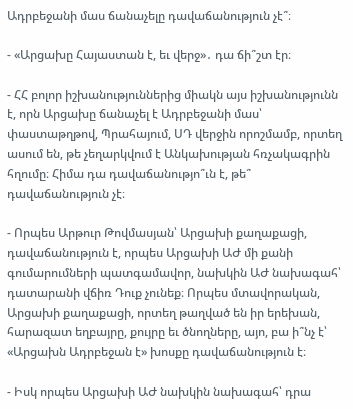Ադրբեջանի մաս ճանաչելը դավաճանություն չէ՞։

- «Արցախը Հայաստան է, եւ վերջ»․ դա ճի՞շտ էր։

- ՀՀ բոլոր իշխանություններից միակն այս իշխանությունն է, որն Արցախը ճանաչել է Ադրբեջանի մաս՝ փաստաթղթով, Պրահայում, ՍԴ վերջին որոշմամբ, որտեղ ասում են, թե չեղարկվում է Անկախության հռչակագրին հղումը։ Հիմա դա դավաճանությո՞ւն է, թե՞ դավաճանություն չէ։

- Որպես Արթուր Թովմասյան՝ Արցախի քաղաքացի, դավաճանություն է, որպես Արցախի ԱԺ մի քանի գումարումների պատգամավոր, նախկին ԱԺ նախագահ՝ դատարանի վճիռ Դուք չունեք։ Որպես մտավորական, Արցախի քաղաքացի, որտեղ թաղված են իր երեխան, հարազատ եղբայրը, քույրը եւ ծնողները, այո, բա ի՞նչ է՝ «Արցախն Ադրբեջան է» խոսքը դավաճանություն է։

- Իսկ որպես Արցախի ԱԺ նախկին նախագահ՝ դրա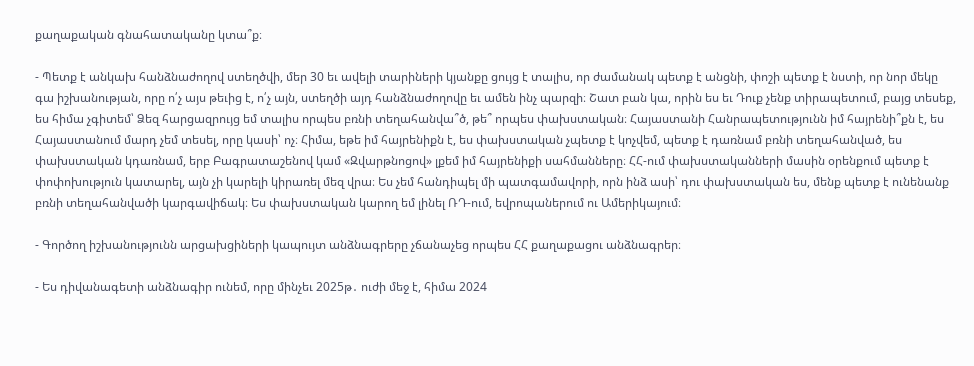քաղաքական գնահատականը կտա՞ք։

- Պետք է անկախ հանձնաժողով ստեղծվի, մեր 30 եւ ավելի տարիների կյանքը ցույց է տալիս, որ ժամանակ պետք է անցնի, փոշի պետք է նստի, որ նոր մեկը գա իշխանության, որը ո՛չ այս թեւից է, ո՛չ այն, ստեղծի այդ հանձնաժողովը եւ ամեն ինչ պարզի։ Շատ բան կա, որին ես եւ Դուք չենք տիրապետում, բայց տեսեք, ես հիմա չգիտեմ՝ Ձեզ հարցազրույց եմ տալիս որպես բռնի տեղահանվա՞ծ, թե՞ որպես փախստական։ Հայաստանի Հանրապետությունն իմ հայրենի՞քն է, ես Հայաստանում մարդ չեմ տեսել, որը կասի՝ ոչ։ Հիմա, եթե իմ հայրենիքն է, ես փախստական չպետք է կոչվեմ, պետք է դառնամ բռնի տեղահանված, ես փախստական կդառնամ, երբ Բագրատաշենով կամ «Զվարթնոցով» լքեմ իմ հայրենիքի սահմանները։ ՀՀ-ում փախստականների մասին օրենքում պետք է փոփոխություն կատարել, այն չի կարելի կիրառել մեզ վրա։ Ես չեմ հանդիպել մի պատգամավորի, որն ինձ ասի՝ դու փախստական ես, մենք պետք է ունենանք բռնի տեղահանվածի կարգավիճակ։ Ես փախստական կարող եմ լինել ՌԴ-ում, եվրոպաներում ու Ամերիկայում։

- Գործող իշխանությունն արցախցիների կապույտ անձնագրերը չճանաչեց որպես ՀՀ քաղաքացու անձնագրեր։

- Ես դիվանագետի անձնագիր ունեմ, որը մինչեւ 2025թ․ ուժի մեջ է, հիմա 2024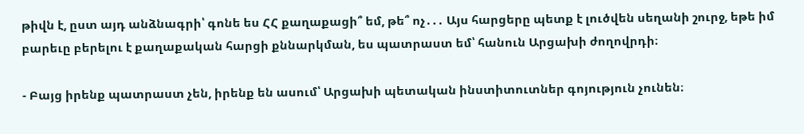թիվն է, ըստ այդ անձնագրի՝ գոնե ես ՀՀ քաղաքացի՞ եմ, թե՞ ոչ․․․ Այս հարցերը պետք է լուծվեն սեղանի շուրջ, եթե իմ բարեւը բերելու է քաղաքական հարցի քննարկման, ես պատրաստ եմ՝ հանուն Արցախի ժողովրդի։

- Բայց իրենք պատրաստ չեն, իրենք են ասում՝ Արցախի պետական ինստիտուտներ գոյություն չունեն։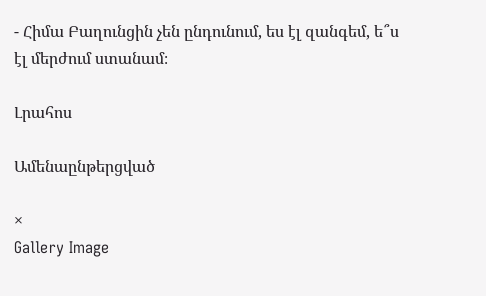- Հիմա Բաղունցին չեն ընդունում, ես էլ զանգեմ, ե՞ս էլ մերժում ստանամ։

Լրահոս

Ամենաընթերցված

×
Gallery Image